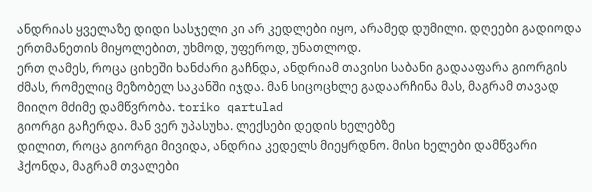ანდრიას ყველაზე დიდი სასჯელი კი არ კედლები იყო, არამედ დუმილი. დღეები გადიოდა ერთმანეთის მიყოლებით, უხმოდ, უფეროდ, უნათლოდ.
ერთ ღამეს, როცა ციხეში ხანძარი გაჩნდა, ანდრიამ თავისი საბანი გადააფარა გიორგის ძმას, რომელიც მეზობელ საკანში იჯდა. მან სიცოცხლე გადაარჩინა მას, მაგრამ თავად მიიღო მძიმე დამწვრობა. toriko qartulad
გიორგი გაჩერდა. მან ვერ უპასუხა. ლექსები დედის ხელებზე
დილით, როცა გიორგი მივიდა, ანდრია კედელს მიეყრდნო. მისი ხელები დამწვარი ჰქონდა, მაგრამ თვალები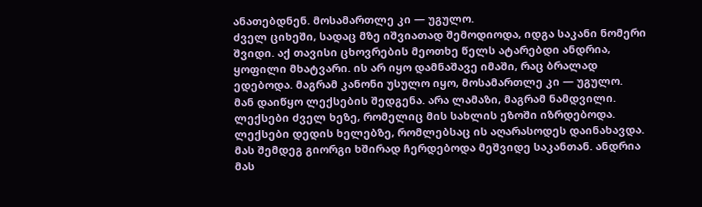ანათებდნენ. მოსამართლე კი — უგულო.
ძველ ციხეში, სადაც მზე იშვიათად შემოდიოდა, იდგა საკანი ნომერი შვიდი. აქ თავისი ცხოვრების მეოთხე წელს ატარებდი ანდრია, ყოფილი მხატვარი. ის არ იყო დამნაშავე იმაში, რაც ბრალად ედებოდა. მაგრამ კანონი უსულო იყო, მოსამართლე კი — უგულო.
მან დაიწყო ლექსების შედგენა. არა ლამაზი, მაგრამ ნამდვილი. ლექსები ძველ ხეზე, რომელიც მის სახლის ეზოში იზრდებოდა. ლექსები დედის ხელებზე, რომლებსაც ის აღარასოდეს დაინახავდა.
მას შემდეგ გიორგი ხშირად ჩერდებოდა მეშვიდე საკანთან. ანდრია მას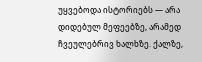უყვებოდა ისტორიებს — არა დიდებულ მეფეებზე, არამედ ჩვეულებრივ ხალხზე. ქალზე,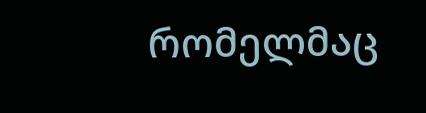რომელმაც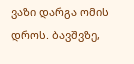ვაზი დარგა ომის დროს. ბავშვზე,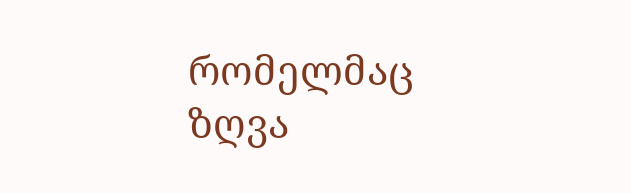რომელმაც ზღვა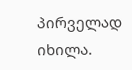პირველად იხილა.